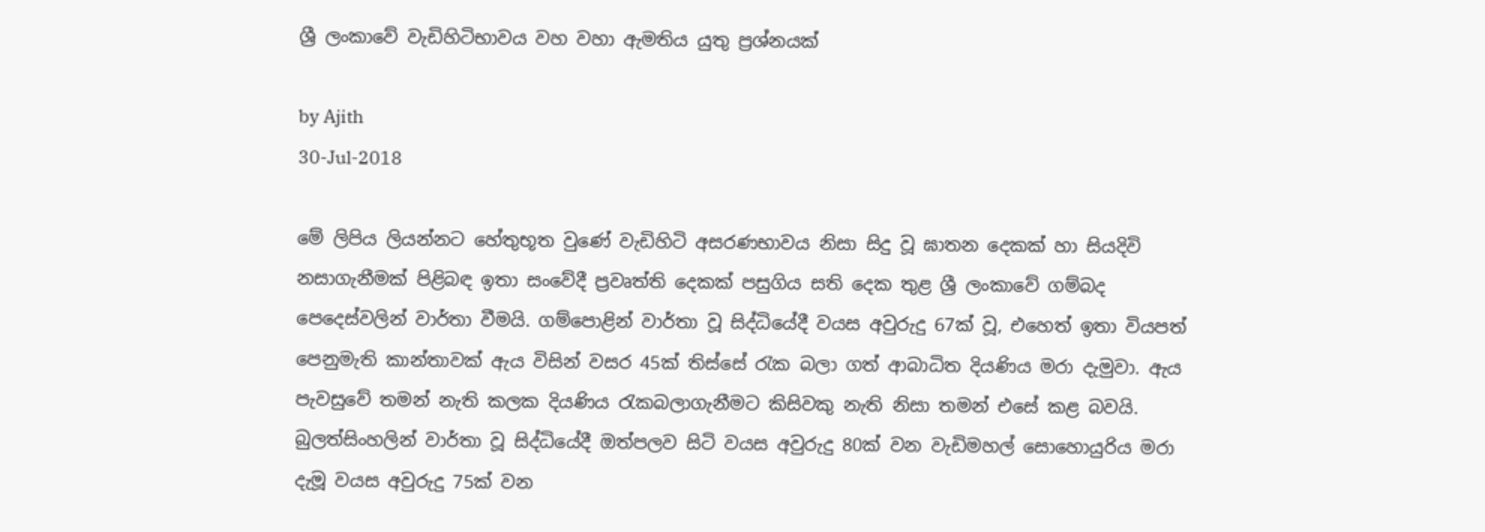ශ්‍රී ලංකාවේ වැඩිහිටිභාවය වහ වහා ඇමතිය යුතු ප්‍ර‍ශ්නයක්

by Ajith
30-Jul-2018

මේ ලිපිය ලියන්නට හේතුභූත වුණේ වැඩිහිටි අසරණභාවය නිසා සිදු වූ ඝාතන දෙකක් හා සියදිවි නසාගැනීමක් පිළිබඳ ඉතා සංවේදී ප්‍ර‍වෘත්ති දෙකක් පසුගිය සති දෙක තුළ ශ්‍රී ලංකාවේ ගම්බද පෙදෙස්වලින් වාර්තා වීමයි. ගම්පොළින් වාර්තා වූ සිද්ධියේදී වයස අවුරුදු 67ක් වූ, එහෙත් ඉතා වියපත් පෙනුමැති කාන්තාවක් ඇය විසින් වසර 45ක් තිස්සේ රැක බලා ගත් ආබාධිත දියණිය මරා දැමුවා. ඇය පැවසුවේ තමන් නැති කලක දියණිය රැකබලාගැනීමට කිසිවකු නැති නිසා තමන් එසේ කළ බවයි. බුලත්සිංහලින් වාර්තා වූ සිද්ධියේදී ඔත්පලව සිටි වයස අවුරුදු 80ක් වන වැඩිමහල් සොහොයුරිය මරා දැමූ වයස අවුරුදු 75ක් වන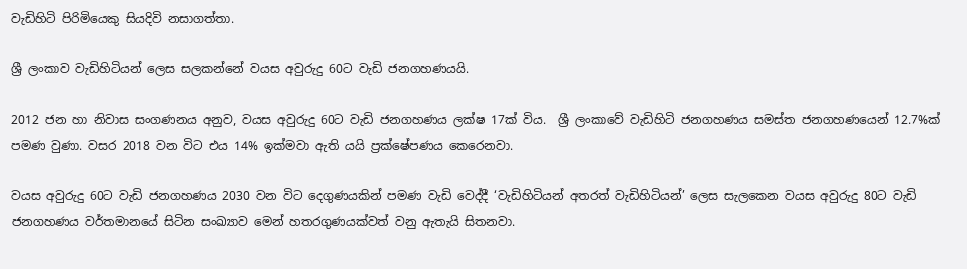වැඩිහිටි පිරිමියෙකු සියදිවි නසාගත්තා.

ශ්‍රී ලංකාව වැඩිහිටියන් ලෙස සලකන්නේ වයස අවුරුදු 60ට වැඩි ජනගහණයයි.

2012 ජන හා නිවාස සංගණනය අනුව, වයස අවුරුදු 60ට වැඩි ජනගහණය ලක්ෂ 17ක් විය.  ශ්‍රී ලංකාවේ වැඩිහිටි ජනගහණය සමස්ත ජනගහණයෙන් 12.7%ක් පමණ වුණා. වසර 2018 වන විට එය 14% ඉක්මවා ඇති යයි ප්‍ර‍ක්ෂේපණය කෙරෙනවා.

වයස අවුරුදු 60ට වැඩි ජනගහණය 2030 වන විට දෙගුණයකින් පමණ වැඩි වෙද්දී ‘වැඩිහිටියන් අතරත් වැඩිහිටියන්’ ලෙස සැලකෙන වයස අවුරුදු 80ට වැඩි ජනගහණය වර්තමානයේ සිටින සංඛ්‍යාව මෙන් හතරගුණයක්වත් වනු ඇතැයි සිතනවා.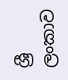ශ්‍රී ලංකාව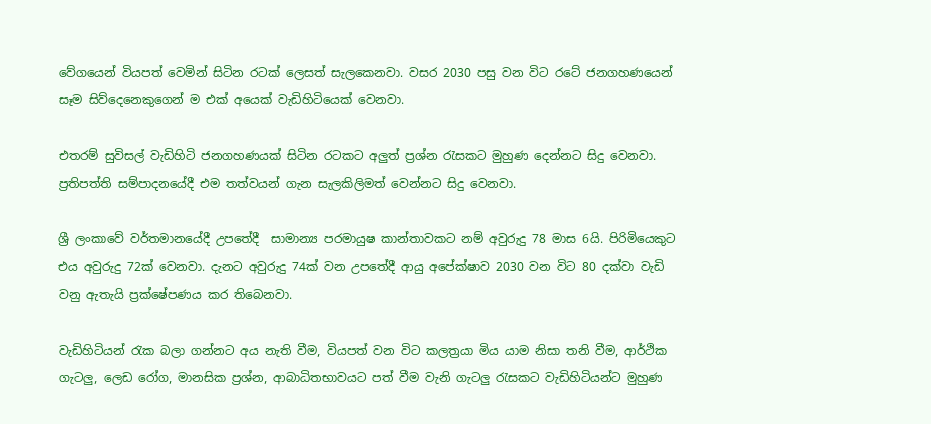වේගයෙන් වියපත් වෙමින් සිටින රටක් ලෙසත් සැලකෙනවා. වසර 2030 පසු වන විට රටේ ජනගහණයෙන් සෑම සිව්දෙනෙකුගෙන් ම එක් අයෙක් වැඩිහිටියෙක් වෙනවා.

එතරම් සුවිසල් වැඩිහිටි ජනගහණයක් සිටින රටකට අලුත් ප්‍ර‍ශ්න රැසකට මුහුණ දෙන්නට සිදු වෙනවා. ප්‍ර‍තිපත්ති සම්පාදනයේදී එම තත්වයන් ගැන සැලකිලිමත් වෙන්නට සිදු වෙනවා.

ශ්‍රී ලංකාවේ වර්තමානයේදී උපතේදී  සාමාන්‍ය පරමායුෂ කාන්තාවකට නම් අවුරුදු 78 මාස 6යි. පිරිමියෙකුට එය අවුරුදු 72ක් වෙනවා. දැනට අවුරුදු 74ක් වන උපතේදී ආයු අපේක්ෂාව 2030 වන විට 80 දක්වා වැඩි වනු ඇතැයි ප්‍ර‍ක්ෂේපණය කර තිබෙනවා.

වැඩිහිටියන් රැක බලා ගන්නට අය නැති වීම, වියපත් වන විට කලත්‍ර‍යා මිය යාම නිසා තනි වීම, ආර්ථික ගැටලු, ලෙඩ රෝග, මානසික ප්‍ර‍ශ්න, ආබාධිතභාවයට පත් වීම වැනි ගැටලු රැසකට වැඩිහිටියන්ට මුහුණ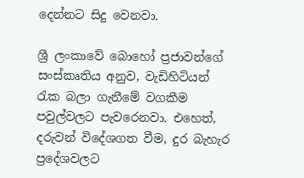දෙන්නට සිදු වෙනවා.

ශ්‍රී ලංකාවේ බොහෝ ප්‍ර‍ජාවන්ගේ සංස්කෘතිය අනුව, වැඩිහිටියන් රැක බලා ගැනීමේ වගකීම පවුල්වලට පැවරෙනවා. එහෙත්, දරුවන් විදේශගත වීම, දුර බැහැර ප්‍රදේශවලට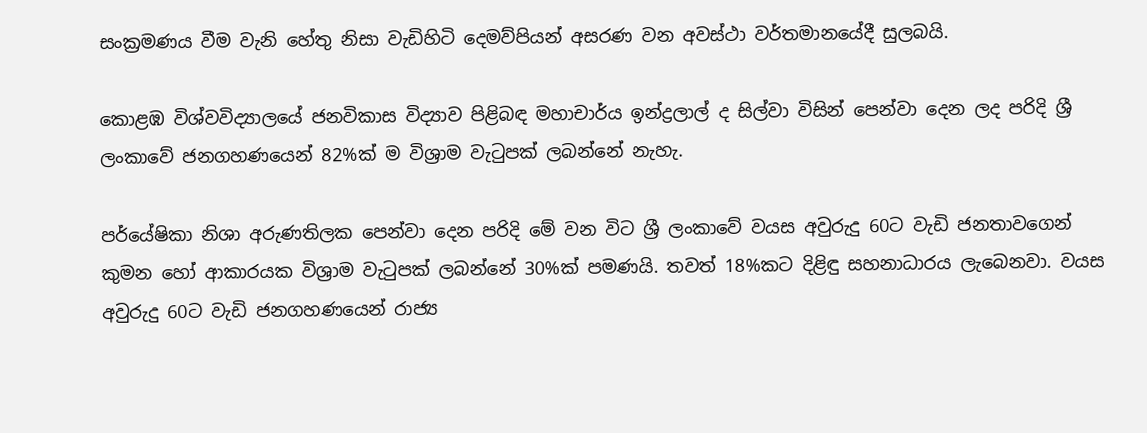සංක්‍ර‍මණය වීම වැනි හේතු නිසා වැඩිහිටි දෙමව්පියන් අසරණ වන අවස්ථා වර්තමානයේදී සුලබයි.

කොළඹ විශ්වවිද්‍යාලයේ ජනවිකාස විද්‍යාව පිළිබඳ මහාචාර්ය ඉන්ද්‍රලාල් ද සිල්වා විසින් පෙන්වා දෙන ලද පරිදි ශ්‍රී ලංකාවේ ජනගහණයෙන් 82%ක් ම විශ්‍රාම වැටුපක් ලබන්නේ නැහැ.

පර්යේෂිකා නිශා අරුණතිලක පෙන්වා දෙන පරිදි මේ වන විට ශ්‍රී ලංකාවේ වයස අවුරුදු 60ට වැඩි ජනතාවගෙන් කුමන හෝ ආකාරයක විශ්‍රාම වැටුපක් ලබන්නේ 30%ක් පමණයි. තවත් 18%කට දිළිඳු සහනාධාරය ලැබෙනවා. වයස අවුරුදු 60ට වැඩි ජනගහණයෙන් රාජ්‍ය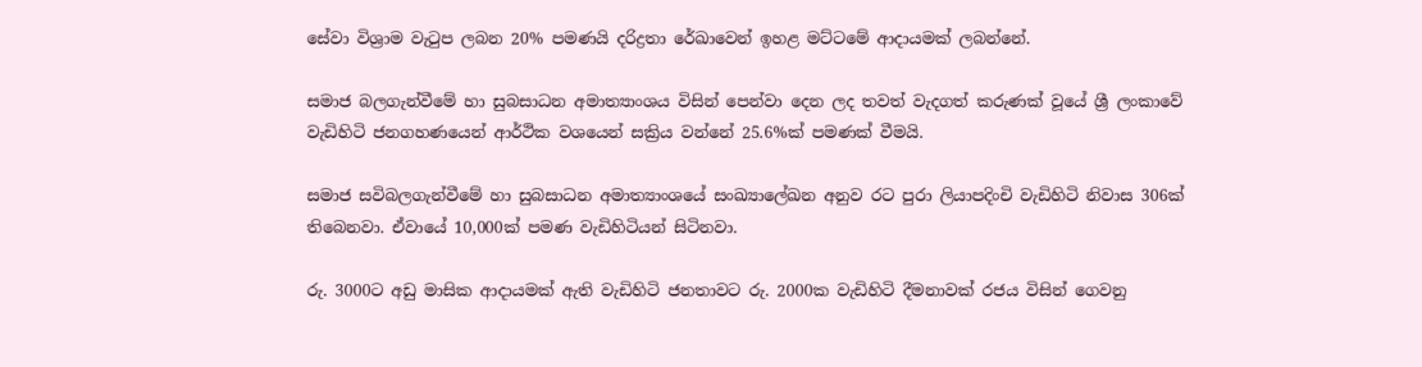සේවා විශ්‍රාම වැටුප ලබන 20% පමණයි දරිද්‍ර‍තා රේඛාවෙන් ඉහළ මට්ටමේ ආදායමක් ලබන්නේ.

සමාජ බලගැන්වීමේ හා සුබසාධන අමාත්‍යාංශය විසින් පෙන්වා දෙන ලද තවත් වැදගත් කරුණක් වූයේ ශ්‍රී ලංකාවේ වැඩිහිටි ජනගහණයෙන් ආර්ථික වශයෙන් සක්‍රිය වන්නේ 25.6%ක් පමණක් වීමයි.

සමාජ සවිබලගැන්වීමේ හා සුබසාධන අමාත්‍යාංශයේ සංඛ්‍යාලේඛන අනුව රට පුරා ලියාපදිංචි වැඩිහිටි නිවාස 306ක් තිබෙනවා. ඒවායේ 10,000ක් පමණ වැඩිහිටියන් සිටිනවා.

රු. 3000ට අඩු මාසික ආදායමක් ඇති වැඩිහිටි ජනතාවට රු. 2000ක වැඩිහිටි දීමනාවක් රජය විසින් ගෙවනු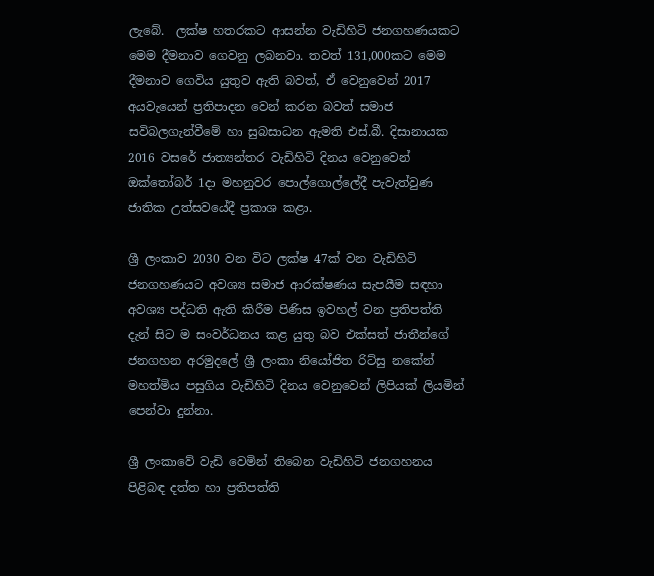ලැබේ.  ලක්ෂ හතරකට ආසන්න වැඩිහිටි ජනගහණයකට මෙම දීමනාව ගෙවනු ලබනවා. තවත් 131,000කට මෙම දීමනාව ගෙවිය යුතුව ඇති බවත්, ඒ වෙනුවෙන් 2017 අයවැයෙන් ප්‍ර‍තිපාදන වෙන් කරන බවත් සමාජ සවිබලගැන්වීමේ හා සුබසාධන ඇමති එස්.බී. දිසානායක 2016 වසරේ ජාත්‍යන්තර වැඩිහිටි දිනය වෙනුවෙන් ඔක්තෝබර් 1දා මහනුව‍ර පොල්ගොල්ලේදී පැවැත්වුණ ජාතික උත්සවයේදී ප්‍ර‍කාශ කළා.

ශ්‍රී ලංකාව 2030 වන විට ලක්ෂ 47ක් වන වැඩිහිටි ජනගහණයට අවශ්‍ය සමාජ ආරක්ෂණය සැපයීම සඳහා අවශ්‍ය පද්ධති ඇති කිරීම පිණිස ඉවහල් වන ප්‍ර‍තිපත්ති දැන් සිට ම සංවර්ධනය කළ යුතු බව එක්සත් ජාතීන්ගේ ජනගහන අරමුදලේ ශ්‍රී ලංකා නියෝජිත රිට්සු නකේන් මහත්මිය පසුගිය වැඩිහිටි දිනය වෙනුවෙන් ලිපියක් ලියමින් පෙන්වා දුන්නා.

ශ්‍රී ලංකාවේ වැඩි වෙමින් තිබෙන වැඩිහිටි ජනගහනය පිළිබඳ දත්ත හා ප්‍ර‍තිපත්ති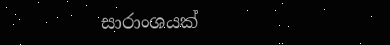සාරාංශයක්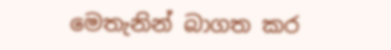මෙතැනින් බාගත කර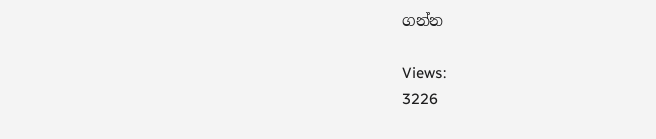ගන්න

Views:
3226